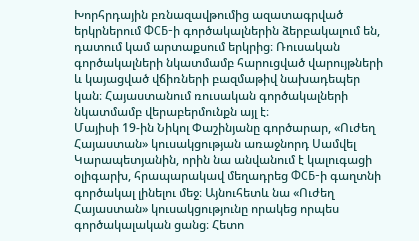Խորհրդային բռնազավթումից ազատագրված երկրներում ФСБ-ի գործակալներին ձերբակալում են, դատում կամ արտաքսում երկրից։ Ռուսական գործակալների նկատմամբ հարուցված վարույթների և կայացված վճիռների բազմաթիվ նախադեպեր կան։ Հայաստանում ռուսական գործակալների նկատմամբ վերաբերմունքն այլ է։
Մայիսի 19-ին Նիկոլ Փաշինյանը գործարար, «Ուժեղ Հայաստան» կուսակցության առաջնորդ Սամվել Կարապետյանին, որին նա անվանում է կալուգացի օլիգարխ, հրապարակավ մեղադրեց ФСБ-ի գաղտնի գործակալ լինելու մեջ։ Այնուհետև նա «Ուժեղ Հայաստան» կուսակցությունը որակեց որպես գործակալական ցանց։ Հետո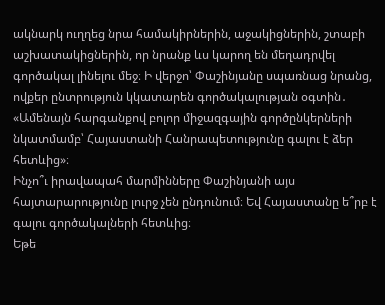ակնարկ ուղղեց նրա համակիրներին, աջակիցներին, շտաբի աշխատակիցներին, որ նրանք ևս կարող են մեղադրվել գործակալ լինելու մեջ։ Ի վերջո՝ Փաշինյանը սպառնաց նրանց, ովքեր ընտրություն կկատարեն գործակալության օգտին․ «Ամենայն հարգանքով բոլոր միջազգային գործընկերների նկատմամբ՝ Հայաստանի Հանրապետությունը գալու է ձեր հետևից»։
Ինչո՞ւ իրավապահ մարմինները Փաշինյանի այս հայտարարությունը լուրջ չեն ընդունում։ Եվ Հայաստանը ե՞րբ է գալու գործակալների հետևից։
Եթե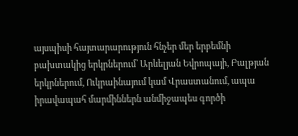այսպիսի հայտարարություն հնչեր մեր երբեմնի բախտակից երկրներում՝ Արևելյան Եվրոպայի, Բալթյան երկրներում, Ուկրաինայում կամ Վրաստանում, ապա իրավապահ մարմիններն անմիջապես գործի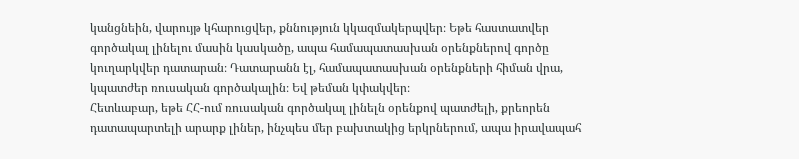կանցնեին, վարույթ կհարուցվեր, քննություն կկազմակերպվեր։ Եթե հաստատվեր գործակալ լինելու մասին կասկածը, ապա համապատասխան օրենքներով գործը կուղարկվեր դատարան։ Դատարանն էլ, համապատասխան օրենքների հիման վրա, կպատժեր ռուսական գործակալին։ Եվ թեման կփակվեր։
Հետևաբար, եթե ՀՀ-ում ռուսական գործակալ լինելն օրենքով պատժելի, քրեորեն դատապարտելի արարք լիներ, ինչպես մեր բախտակից երկրներում, ապա իրավապահ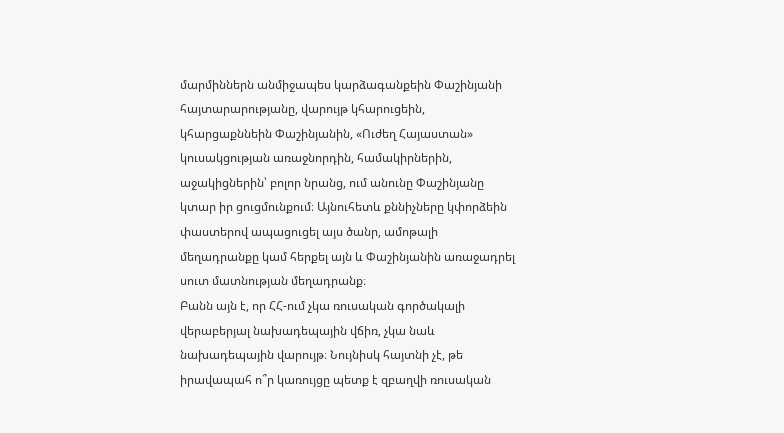մարմիններն անմիջապես կարձագանքեին Փաշինյանի հայտարարությանը, վարույթ կհարուցեին, կհարցաքննեին Փաշինյանին, «Ուժեղ Հայաստան» կուսակցության առաջնորդին, համակիրներին, աջակիցներին՝ բոլոր նրանց, ում անունը Փաշինյանը կտար իր ցուցմունքում։ Այնուհետև քննիչները կփորձեին փաստերով ապացուցել այս ծանր, ամոթալի մեղադրանքը կամ հերքել այն և Փաշինյանին առաջադրել սուտ մատնության մեղադրանք։
Բանն այն է, որ ՀՀ-ում չկա ռուսական գործակալի վերաբերյալ նախադեպային վճիռ, չկա նաև նախադեպային վարույթ։ Նույնիսկ հայտնի չէ, թե իրավապահ ո՞ր կառույցը պետք է զբաղվի ռուսական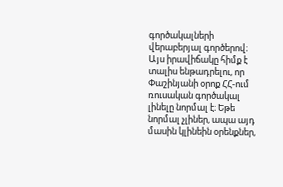գործակալների վերաբերյալ գործերով։ Այս իրավիճակը հիմք է տալիս ենթադրելու, որ Փաշինյանի օրոք ՀՀ-ում ռուսական գործակալ լինելը նորմալ է։ Եթե նորմալ չլիներ, ապա այդ մասին կլինեին օրենքներ,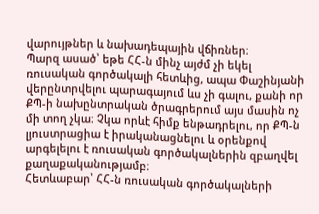վարույթներ և նախադեպային վճիռներ։
Պարզ ասած՝ եթե ՀՀ-ն մինչ այժմ չի եկել ռուսական գործակալի հետևից, ապա Փաշինյանի վերընտրվելու պարագայում ևս չի գալու, քանի որ ՔՊ-ի նախընտրական ծրագրերում այս մասին ոչ մի տող չկա։ Չկա որևէ հիմք ենթադրելու, որ ՔՊ-ն լյուստրացիա է իրականացնելու և օրենքով արգելելու է ռուսական գործակալներին զբաղվել քաղաքականությամբ։
Հետևաբար՝ ՀՀ-ն ռուսական գործակալների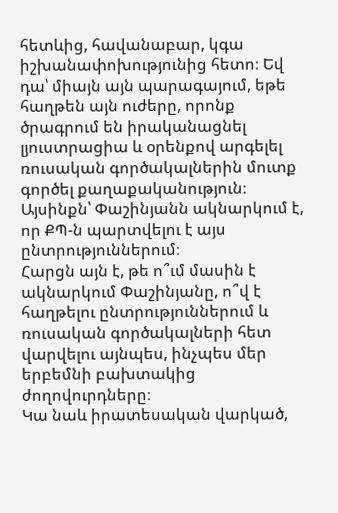հետևից, հավանաբար, կգա իշխանափոխությունից հետո։ Եվ դա՝ միայն այն պարագայում, եթե հաղթեն այն ուժերը, որոնք ծրագրում են իրականացնել լյուստրացիա և օրենքով արգելել ռուսական գործակալներին մուտք գործել քաղաքականություն։ Այսինքն՝ Փաշինյանն ակնարկում է, որ ՔՊ-ն պարտվելու է այս ընտրություններում։
Հարցն այն է, թե ո՞ւմ մասին է ակնարկում Փաշինյանը, ո՞վ է հաղթելու ընտրություններում և ռուսական գործակալների հետ վարվելու այնպես, ինչպես մեր երբեմնի բախտակից ժողովուրդները։
Կա նաև իրատեսական վարկած,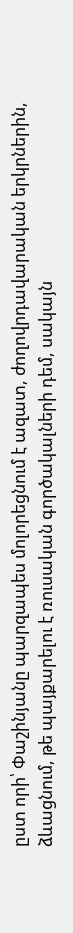ըստ որի՝ Փաշինյանը պարզապես մոլորեցնում է ազատ, ժողովրդավարական երկրներին, ձևացնում, թե պայքարելու է ռուսական գործակալների դեմ, սակայն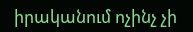իրականում ոչինչ չի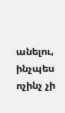անելու, ինչպես ոչինչ չի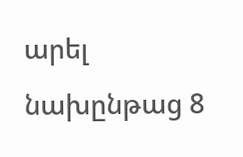արել նախընթաց 8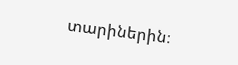տարիներին։